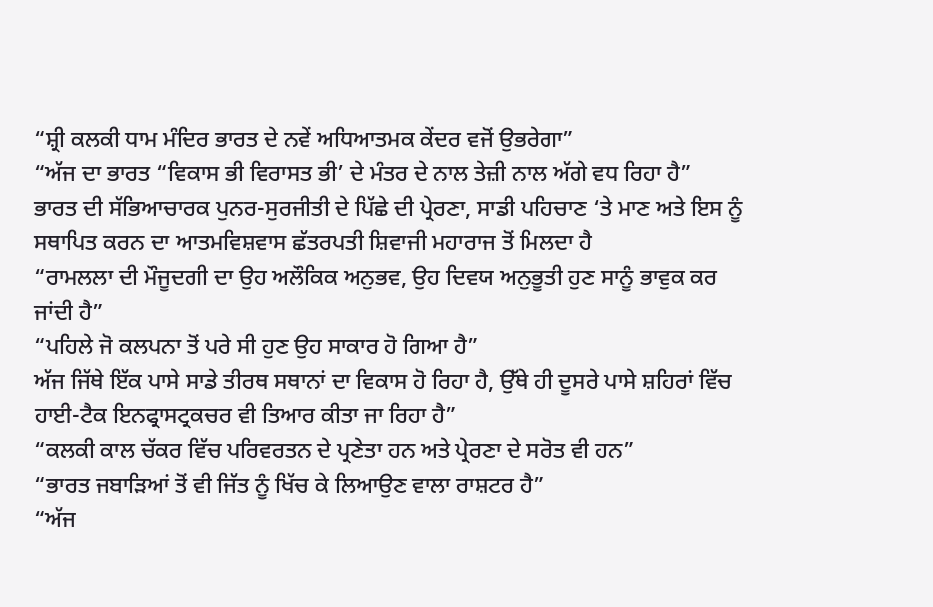“ਸ਼੍ਰੀ ਕਲਕੀ ਧਾਮ ਮੰਦਿਰ ਭਾਰਤ ਦੇ ਨਵੇਂ ਅਧਿਆਤਮਕ ਕੇਂਦਰ ਵਜੋਂ ਉਭਰੇਗਾ”
“ਅੱਜ ਦਾ ਭਾਰਤ “ਵਿਕਾਸ ਭੀ ਵਿਰਾਸਤ ਭੀ’ ਦੇ ਮੰਤਰ ਦੇ ਨਾਲ ਤੇਜ਼ੀ ਨਾਲ ਅੱਗੇ ਵਧ ਰਿਹਾ ਹੈ”
ਭਾਰਤ ਦੀ ਸੱਭਿਆਚਾਰਕ ਪੁਨਰ-ਸੁਰਜੀਤੀ ਦੇ ਪਿੱਛੇ ਦੀ ਪ੍ਰੇਰਣਾ, ਸਾਡੀ ਪਹਿਚਾਣ ‘ਤੇ ਮਾਣ ਅਤੇ ਇਸ ਨੂੰ ਸਥਾਪਿਤ ਕਰਨ ਦਾ ਆਤਮਵਿਸ਼ਵਾਸ ਛੱਤਰਪਤੀ ਸ਼ਿਵਾਜੀ ਮਹਾਰਾਜ ਤੋਂ ਮਿਲਦਾ ਹੈ
“ਰਾਮਲਲਾ ਦੀ ਮੌਜੂਦਗੀ ਦਾ ਉਹ ਅਲੌਕਿਕ ਅਨੁਭਵ, ਉਹ ਦਿਵਯ ਅਨੁਭੂਤੀ ਹੁਣ ਸਾਨੂੰ ਭਾਵੁਕ ਕਰ ਜਾਂਦੀ ਹੈ”
“ਪਹਿਲੇ ਜੋ ਕਲਪਨਾ ਤੋਂ ਪਰੇ ਸੀ ਹੁਣ ਉਹ ਸਾਕਾਰ ਹੋ ਗਿਆ ਹੈ”
ਅੱਜ ਜਿੱਥੇ ਇੱਕ ਪਾਸੇ ਸਾਡੇ ਤੀਰਥ ਸਥਾਨਾਂ ਦਾ ਵਿਕਾਸ ਹੋ ਰਿਹਾ ਹੈ, ਉੱਥੇ ਹੀ ਦੂਸਰੇ ਪਾਸੇ ਸ਼ਹਿਰਾਂ ਵਿੱਚ ਹਾਈ-ਟੈਕ ਇਨਫ੍ਰਾਸਟ੍ਰਕਚਰ ਵੀ ਤਿਆਰ ਕੀਤਾ ਜਾ ਰਿਹਾ ਹੈ”
“ਕਲਕੀ ਕਾਲ ਚੱਕਰ ਵਿੱਚ ਪਰਿਵਰਤਨ ਦੇ ਪ੍ਰਣੇਤਾ ਹਨ ਅਤੇ ਪ੍ਰੇਰਣਾ ਦੇ ਸਰੋਤ ਵੀ ਹਨ”
“ਭਾਰਤ ਜਬਾੜਿਆਂ ਤੋਂ ਵੀ ਜਿੱਤ ਨੂੰ ਖਿੱਚ ਕੇ ਲਿਆਉਣ ਵਾਲਾ ਰਾਸ਼ਟਰ ਹੈ”
“ਅੱਜ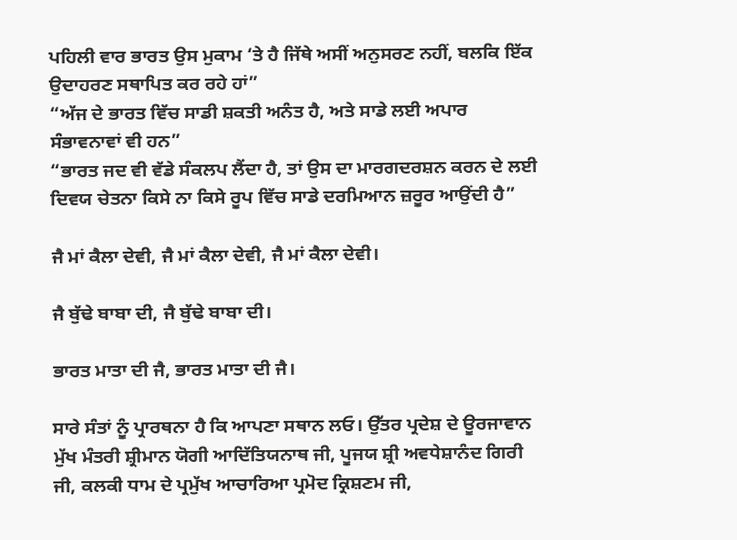ਪਹਿਲੀ ਵਾਰ ਭਾਰਤ ਉਸ ਮੁਕਾਮ ‘ਤੇ ਹੈ ਜਿੱਥੇ ਅਸੀਂ ਅਨੁਸਰਣ ਨਹੀਂ, ਬਲਕਿ ਇੱਕ ਉਦਾਹਰਣ ਸਥਾਪਿਤ ਕਰ ਰਹੇ ਹਾਂ”
“ਅੱਜ ਦੇ ਭਾਰਤ ਵਿੱਚ ਸਾਡੀ ਸ਼ਕਤੀ ਅਨੰਤ ਹੈ, ਅਤੇ ਸਾਡੇ ਲਈ ਅਪਾਰ ਸੰਭਾਵਨਾਵਾਂ ਵੀ ਹਨ”
“ਭਾਰਤ ਜਦ ਵੀ ਵੱਡੇ ਸੰਕਲਪ ਲੈਂਦਾ ਹੈ, ਤਾਂ ਉਸ ਦਾ ਮਾਰਗਦਰਸ਼ਨ ਕਰਨ ਦੇ ਲਈ ਦਿਵਯ ਚੇਤਨਾ ਕਿਸੇ ਨਾ ਕਿਸੇ ਰੂਪ ਵਿੱਚ ਸਾਡੇ ਦਰਮਿਆਨ ਜ਼ਰੂਰ ਆਉਂਦੀ ਹੈ”

ਜੈ ਮਾਂ ਕੈਲਾ ਦੇਵੀ, ਜੈ ਮਾਂ ਕੈਲਾ ਦੇਵੀ, ਜੈ ਮਾਂ ਕੈਲਾ ਦੇਵੀ।

ਜੈ ਬੁੱਢੇ ਬਾਬਾ ਦੀ, ਜੈ ਬੁੱਢੇ ਬਾਬਾ ਦੀ।

ਭਾਰਤ ਮਾਤਾ ਦੀ ਜੈ, ਭਾਰਤ ਮਾਤਾ ਦੀ ਜੈ।

ਸਾਰੇ ਸੰਤਾਂ ਨੂੰ ਪ੍ਰਾਰਥਨਾ ਹੈ ਕਿ ਆਪਣਾ ਸਥਾਨ ਲਓ। ਉੱਤਰ ਪ੍ਰਦੇਸ਼ ਦੇ ਊਰਜਾਵਾਨ ਮੁੱਖ ਮੰਤਰੀ ਸ਼੍ਰੀਮਾਨ ਯੋਗੀ ਆਦਿੱਤਿਯਨਾਥ ਜੀ, ਪੂਜਯ ਸ਼੍ਰੀ ਅਵਧੇਸ਼ਾਨੰਦ ਗਿਰੀ ਜੀ, ਕਲਕੀ ਧਾਮ ਦੇ ਪ੍ਰਮੁੱਖ ਆਚਾਰਿਆ ਪ੍ਰਮੋਦ ਕ੍ਰਿਸ਼ਣਮ ਜੀ,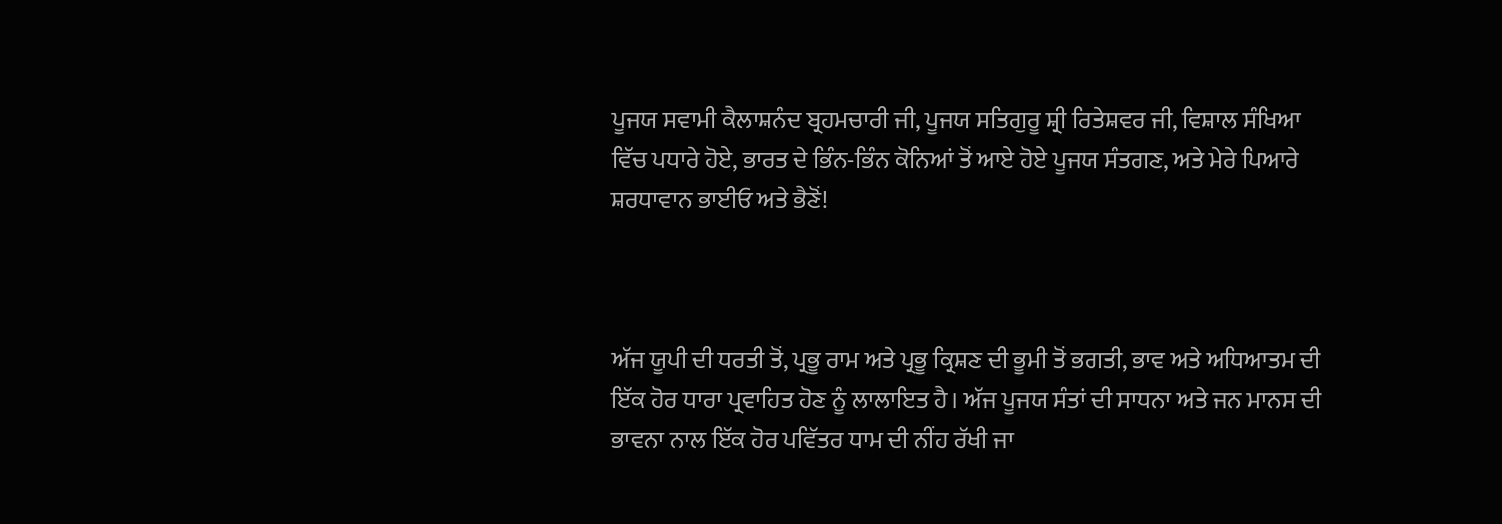ਪੂਜਯ ਸਵਾਮੀ ਕੈਲਾਸ਼ਨੰਦ ਬ੍ਰਹਮਚਾਰੀ ਜੀ, ਪੂਜਯ ਸਤਿਗੁਰੂ ਸ਼੍ਰੀ ਰਿਤੇਸ਼ਵਰ ਜੀ, ਵਿਸ਼ਾਲ ਸੰਖਿਆ ਵਿੱਚ ਪਧਾਰੇ ਹੋਏ, ਭਾਰਤ ਦੇ ਭਿੰਨ-ਭਿੰਨ ਕੋਨਿਆਂ ਤੋਂ ਆਏ ਹੋਏ ਪੂਜਯ ਸੰਤਗਣ, ਅਤੇ ਮੇਰੇ ਪਿਆਰੇ ਸ਼ਰਧਾਵਾਨ ਭਾਈਓ ਅਤੇ ਭੈਣੋਂ!



ਅੱਜ ਯੂਪੀ ਦੀ ਧਰਤੀ ਤੋਂ, ਪ੍ਰਭੂ ਰਾਮ ਅਤੇ ਪ੍ਰਭੂ ਕ੍ਰਿਸ਼ਣ ਦੀ ਭੂਮੀ ਤੋਂ ਭਗਤੀ, ਭਾਵ ਅਤੇ ਅਧਿਆਤਮ ਦੀ ਇੱਕ ਹੋਰ ਧਾਰਾ ਪ੍ਰਵਾਹਿਤ ਹੋਣ ਨੂੰ ਲਾਲਾਇਤ ਹੈ। ਅੱਜ ਪੂਜਯ ਸੰਤਾਂ ਦੀ ਸਾਧਨਾ ਅਤੇ ਜਨ ਮਾਨਸ ਦੀ ਭਾਵਨਾ ਨਾਲ ਇੱਕ ਹੋਰ ਪਵਿੱਤਰ ਧਾਮ ਦੀ ਨੀਂਹ ਰੱਖੀ ਜਾ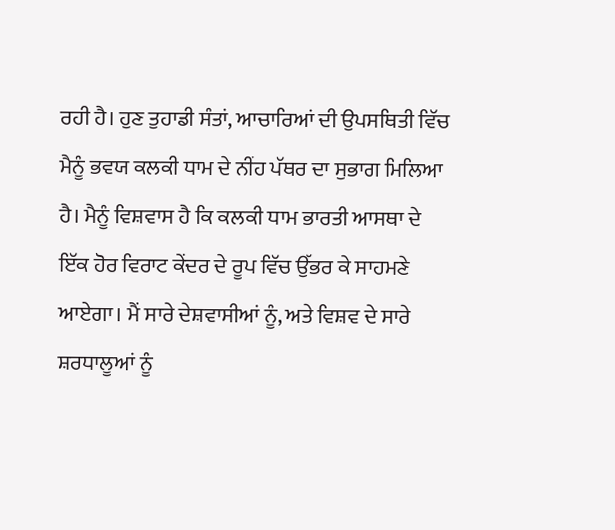ਰਹੀ ਹੈ। ਹੁਣ ਤੁਹਾਡੀ ਸੰਤਾਂ, ਆਚਾਰਿਆਂ ਦੀ ਉਪਸਥਿਤੀ ਵਿੱਚ ਮੈਨੂੰ ਭਵਯ ਕਲਕੀ ਧਾਮ ਦੇ ਨੀਂਹ ਪੱਥਰ ਦਾ ਸੁਭਾਗ ਮਿਲਿਆ ਹੈ। ਮੈਨੂੰ ਵਿਸ਼ਵਾਸ ਹੈ ਕਿ ਕਲਕੀ ਧਾਮ ਭਾਰਤੀ ਆਸਥਾ ਦੇ ਇੱਕ ਹੋਰ ਵਿਰਾਟ ਕੇਂਦਰ ਦੇ ਰੂਪ ਵਿੱਚ ਉੱਭਰ ਕੇ ਸਾਹਮਣੇ ਆਏਗਾ। ਮੈਂ ਸਾਰੇ ਦੇਸ਼ਵਾਸੀਆਂ ਨੂੰ, ਅਤੇ ਵਿਸ਼ਵ ਦੇ ਸਾਰੇ ਸ਼ਰਧਾਲੂਆਂ ਨੂੰ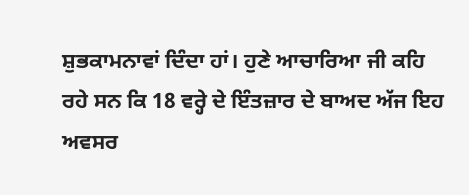ਸ਼ੁਭਕਾਮਨਾਵਾਂ ਦਿੰਦਾ ਹਾਂ। ਹੁਣੇ ਆਚਾਰਿਆ ਜੀ ਕਹਿ ਰਹੇ ਸਨ ਕਿ 18 ਵਰ੍ਹੇ ਦੇ ਇੰਤਜ਼ਾਰ ਦੇ ਬਾਅਦ ਅੱਜ ਇਹ ਅਵਸਰ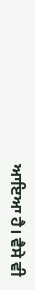ਆਇਆ ਹੈ। ਵੈਸੇ ਵੀ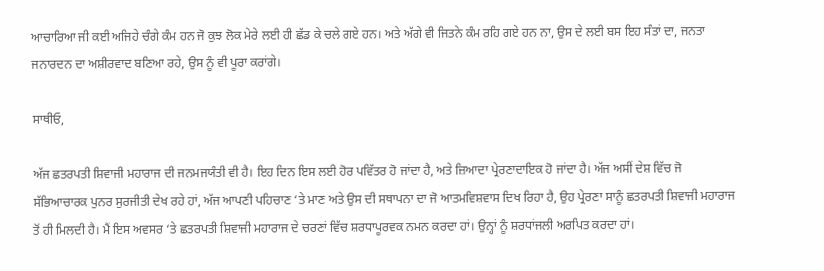ਆਚਾਰਿਆ ਜੀ ਕਈ ਅਜਿਹੇ ਚੰਗੇ ਕੰਮ ਹਨ ਜੋ ਕੁਝ ਲੋਕ ਮੇਰੇ ਲਈ ਹੀ ਛੱਡ ਕੇ ਚਲੇ ਗਏ ਹਨ। ਅਤੇ ਅੱਗੇ ਵੀ ਜਿਤਨੇ ਕੰਮ ਰਹਿ ਗਏ ਹਨ ਨਾ, ਉਸ ਦੇ ਲਈ ਬਸ ਇਹ ਸੰਤਾਂ ਦਾ, ਜਨਤਾ ਜਨਾਰਦਨ ਦਾ ਅਸ਼ੀਰਵਾਦ ਬਣਿਆ ਰਹੇ, ਉਸ ਨੂੰ ਵੀ ਪੂਰਾ ਕਰਾਂਗੇ।

ਸਾਥੀਓ,

ਅੱਜ ਛਤਰਪਤੀ ਸ਼ਿਵਾਜੀ ਮਹਾਰਾਜ ਦੀ ਜਨਮਜਯੰਤੀ ਵੀ ਹੈ। ਇਹ ਦਿਨ ਇਸ ਲਈ ਹੋਰ ਪਵਿੱਤਰ ਹੋ ਜਾਂਦਾ ਹੈ, ਅਤੇ ਜ਼ਿਆਦਾ ਪ੍ਰੇਰਣਾਦਾਇਕ ਹੋ ਜਾਂਦਾ ਹੈ। ਅੱਜ ਅਸੀਂ ਦੇਸ਼ ਵਿੱਚ ਜੋ ਸੱਭਿਆਚਾਰਕ ਪੁਨਰ ਸੁਰਜੀਤੀ ਦੇਖ ਰਹੇ ਹਾਂ, ਅੱਜ ਆਪਣੀ ਪਹਿਚਾਣ ‘ਤੇ ਮਾਣ ਅਤੇ ਉਸ ਦੀ ਸਥਾਪਨਾ ਦਾ ਜੋ ਆਤਮਵਿਸ਼ਵਾਸ ਦਿਖ ਰਿਹਾ ਹੈ, ਉਹ ਪ੍ਰੇਰਣਾ ਸਾਨੂੰ ਛਤਰਪਤੀ ਸ਼ਿਵਾਜੀ ਮਹਾਰਾਜ ਤੋਂ ਹੀ ਮਿਲਦੀ ਹੈ। ਮੈਂ ਇਸ ਅਵਸਰ ‘ਤੇ ਛਤਰਪਤੀ ਸ਼ਿਵਾਜੀ ਮਹਾਰਾਜ ਦੇ ਚਰਣਾਂ ਵਿੱਚ ਸ਼ਰਧਾਪੂਰਵਕ ਨਮਨ ਕਰਦਾ ਹਾਂ। ਉਨ੍ਹਾਂ ਨੂੰ ਸ਼ਰਧਾਂਜਲੀ ਅਰਪਿਤ ਕਰਦਾ ਹਾਂ।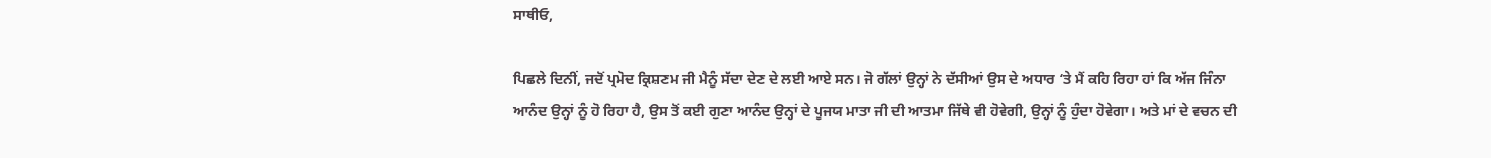ਸਾਥੀਓ,

ਪਿਛਲੇ ਦਿਨੀਂ, ਜਦੋਂ ਪ੍ਰਮੋਦ ਕ੍ਰਿਸ਼ਣਮ ਜੀ ਮੈਨੂੰ ਸੱਦਾ ਦੇਣ ਦੇ ਲਈ ਆਏ ਸਨ। ਜੋ ਗੱਲਾਂ ਉਨ੍ਹਾਂ ਨੇ ਦੱਸੀਆਂ ਉਸ ਦੇ ਅਧਾਰ ‘ਤੇ ਮੈਂ ਕਹਿ ਰਿਹਾ ਹਾਂ ਕਿ ਅੱਜ ਜਿੰਨਾ ਆਨੰਦ ਉਨ੍ਹਾਂ ਨੂੰ ਹੋ ਰਿਹਾ ਹੈ, ਉਸ ਤੋਂ ਕਈ ਗੁਣਾ ਆਨੰਦ ਉਨ੍ਹਾਂ ਦੇ ਪੂਜਯ ਮਾਤਾ ਜੀ ਦੀ ਆਤਮਾ ਜਿੱਥੇ ਵੀ ਹੋਵੇਗੀ, ਉਨ੍ਹਾਂ ਨੂੰ ਹੁੰਦਾ ਹੋਵੇਗਾ। ਅਤੇ ਮਾਂ ਦੇ ਵਚਨ ਦੀ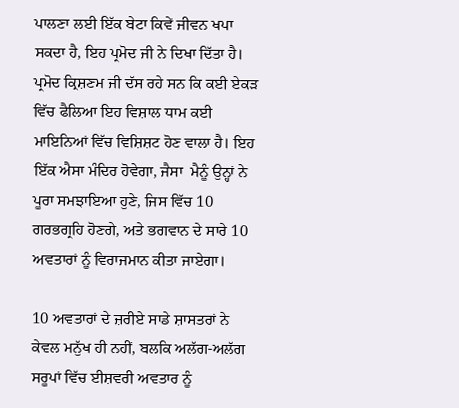ਪਾਲਣਾ ਲਈ ਇੱਕ ਬੇਟਾ ਕਿਵੇਂ ਜੀਵਨ ਖਪਾ ਸਕਦਾ ਹੈ, ਇਹ ਪ੍ਰਮੋਦ ਜੀ ਨੇ ਦਿਖਾ ਦਿੱਤਾ ਹੈ। ਪ੍ਰਮੋਦ ਕ੍ਰਿਸ਼ਣਮ ਜੀ ਦੱਸ ਰਹੇ ਸਨ ਕਿ ਕਈ ਏਕੜ ਵਿੱਚ ਫੈਲਿਆ ਇਹ ਵਿਸ਼ਾਲ ਧਾਮ ਕਈ ਮਾਇਨਿਆਂ ਵਿੱਚ ਵਿਸ਼ਿਸ਼ਟ ਹੋਣ ਵਾਲਾ ਹੈ। ਇਹ ਇੱਕ ਐਸਾ ਮੰਦਿਰ ਹੋਵੇਗਾ, ਜੈਸਾ  ਮੈਨੂੰ ਉਨ੍ਹਾਂ ਨੇ ਪੂਰਾ ਸਮਝਾਇਆ ਹੁਣੇ, ਜਿਸ ਵਿੱਚ 10 ਗਰਭਗ੍ਰਹਿ ਹੋਣਗੇ, ਅਤੇ ਭਗਵਾਨ ਦੇ ਸਾਰੇ 10 ਅਵਤਾਰਾਂ ਨੂੰ ਵਿਰਾਜਮਾਨ ਕੀਤਾ ਜਾਏਗਾ।

10 ਅਵਤਾਰਾਂ ਦੇ ਜ਼ਰੀਏ ਸਾਡੇ ਸ਼ਾਸਤਰਾਂ ਨੇ ਕੇਵਲ ਮਨੁੱਖ ਹੀ ਨਹੀਂ, ਬਲਕਿ ਅਲੱਗ-ਅਲੱਗ ਸਰੂਪਾਂ ਵਿੱਚ ਈਸ਼ਵਰੀ ਅਵਤਾਰ ਨੂੰ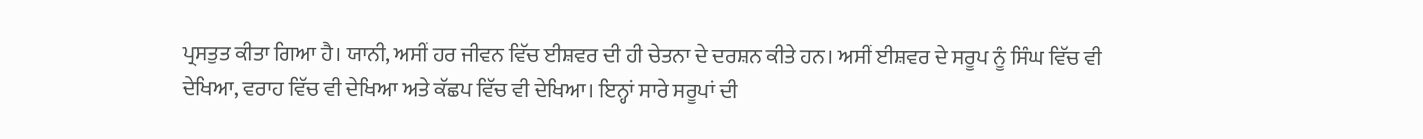ਪ੍ਰਸਤੁਤ ਕੀਤਾ ਗਿਆ ਹੈ। ਯਾਨੀ, ਅਸੀਂ ਹਰ ਜੀਵਨ ਵਿੱਚ ਈਸ਼ਵਰ ਦੀ ਹੀ ਚੇਤਨਾ ਦੇ ਦਰਸ਼ਨ ਕੀਤੇ ਹਨ। ਅਸੀਂ ਈਸ਼ਵਰ ਦੇ ਸਰੂਪ ਨੂੰ ਸਿੰਘ ਵਿੱਚ ਵੀ ਦੇਖਿਆ, ਵਰਾਹ ਵਿੱਚ ਵੀ ਦੇਖਿਆ ਅਤੇ ਕੱਛਪ ਵਿੱਚ ਵੀ ਦੇਖਿਆ। ਇਨ੍ਹਾਂ ਸਾਰੇ ਸਰੂਪਾਂ ਦੀ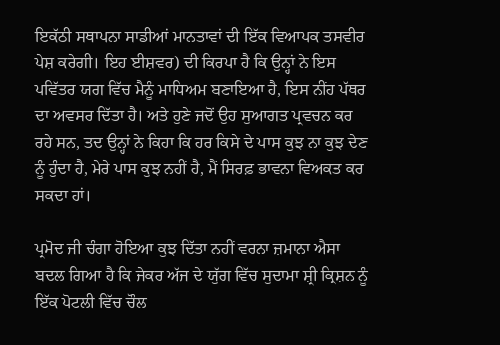ਇਕੱਠੀ ਸਥਾਪਨਾ ਸਾਡੀਆਂ ਮਾਨਤਾਵਾਂ ਦੀ ਇੱਕ ਵਿਆਪਕ ਤਸਵੀਰ ਪੇਸ਼ ਕਰੇਗੀ। ਇਹ ਈਸ਼ਵਰ) ਦੀ ਕਿਰਪਾ ਹੈ ਕਿ ਉਨ੍ਹਾਂ ਨੇ ਇਸ ਪਵਿੱਤਰ ਯਗ ਵਿੱਚ ਮੈਨੂੰ ਮਾਧਿਅਮ ਬਣਾਇਆ ਹੈ, ਇਸ ਨੀਂਹ ਪੱਥਰ ਦਾ ਅਵਸਰ ਦਿੱਤਾ ਹੈ। ਅਤੇ ਹੁਣੇ ਜਦੋਂ ਉਹ ਸੁਆਗਤ ਪ੍ਰਵਚਨ ਕਰ ਰਹੇ ਸਨ, ਤਦ ਉਨ੍ਹਾਂ ਨੇ ਕਿਹਾ ਕਿ ਹਰ ਕਿਸੇ ਦੇ ਪਾਸ ਕੁਝ ਨਾ ਕੁਝ ਦੇਣ ਨੂੰ ਹੁੰਦਾ ਹੈ, ਮੇਰੇ ਪਾਸ ਕੁਝ ਨਹੀਂ ਹੈ, ਮੈਂ ਸਿਰਫ਼ ਭਾਵਨਾ ਵਿਅਕਤ ਕਰ ਸਕਦਾ ਹਾਂ।

ਪ੍ਰਮੋਦ ਜੀ ਚੰਗਾ ਹੋਇਆ ਕੁਝ ਦਿੱਤਾ ਨਹੀਂ ਵਰਨਾ ਜ਼ਮਾਨਾ ਐਸਾ ਬਦਲ ਗਿਆ ਹੈ ਕਿ ਜੇਕਰ ਅੱਜ ਦੇ ਯੁੱਗ ਵਿੱਚ ਸੁਦਾਮਾ ਸ਼੍ਰੀ ਕ੍ਰਿਸ਼ਨ ਨੂੰ ਇੱਕ ਪੋਟਲੀ ਵਿੱਚ ਚੌਲ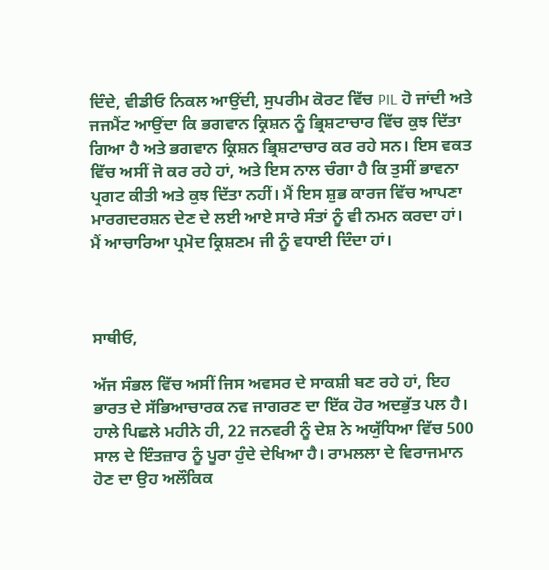ਦਿੰਦੇ, ਵੀਡੀਓ ਨਿਕਲ ਆਉਂਦੀ, ਸੁਪਰੀਮ ਕੋਰਟ ਵਿੱਚ PIL ਹੋ ਜਾਂਦੀ ਅਤੇ ਜਜਮੈਂਟ ਆਉਂਦਾ ਕਿ ਭਗਵਾਨ ਕ੍ਰਿਸ਼ਨ ਨੂੰ ਭ੍ਰਿਸ਼ਟਾਚਾਰ ਵਿੱਚ ਕੁਝ ਦਿੱਤਾ ਗਿਆ ਹੈ ਅਤੇ ਭਗਵਾਨ ਕ੍ਰਿਸ਼ਨ ਭ੍ਰਿਸ਼ਟਾਚਾਰ ਕਰ ਰਹੇ ਸਨ। ਇਸ ਵਕਤ ਵਿੱਚ ਅਸੀਂ ਜੋ ਕਰ ਰਹੇ ਹਾਂ, ਅਤੇ ਇਸ ਨਾਲ ਚੰਗਾ ਹੈ ਕਿ ਤੁਸੀਂ ਭਾਵਨਾ ਪ੍ਰਗਟ ਕੀਤੀ ਅਤੇ ਕੁਝ ਦਿੱਤਾ ਨਹੀਂ। ਮੈਂ ਇਸ ਸ਼ੁਭ ਕਾਰਜ ਵਿੱਚ ਆਪਣਾ ਮਾਰਗਦਰਸ਼ਨ ਦੇਣ ਦੇ ਲਈ ਆਏ ਸਾਰੇ ਸੰਤਾਂ ਨੂੰ ਵੀ ਨਮਨ ਕਰਦਾ ਹਾਂ। ਮੈਂ ਆਚਾਰਿਆ ਪ੍ਰਮੋਦ ਕ੍ਰਿਸ਼ਣਮ ਜੀ ਨੂੰ ਵਧਾਈ ਦਿੰਦਾ ਹਾਂ।



ਸਾਥੀਓ,

ਅੱਜ ਸੰਭਲ ਵਿੱਚ ਅਸੀਂ ਜਿਸ ਅਵਸਰ ਦੇ ਸਾਕਸ਼ੀ ਬਣ ਰਹੇ ਹਾਂ, ਇਹ ਭਾਰਤ ਦੇ ਸੱਭਿਆਚਾਰਕ ਨਵ ਜਾਗਰਣ ਦਾ ਇੱਕ ਹੋਰ ਅਦਭੁੱਤ ਪਲ ਹੈ। ਹਾਲੇ ਪਿਛਲੇ ਮਹੀਨੇ ਹੀ, 22 ਜਨਵਰੀ ਨੂੰ ਦੇਸ਼ ਨੇ ਅਯੁੱਧਿਆ ਵਿੱਚ 500 ਸਾਲ ਦੇ ਇੰਤਜ਼ਾਰ ਨੂੰ ਪੂਰਾ ਹੁੰਦੇ ਦੇਖਿਆ ਹੈ। ਰਾਮਲਲਾ ਦੇ ਵਿਰਾਜਮਾਨ ਹੋਣ ਦਾ ਉਹ ਅਲੌਕਿਕ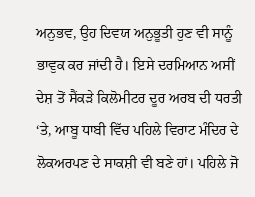ਅਨੁਭਵ, ਉਹ ਦਿਵਯ ਅਨੁਭੂਤੀ ਹੁਣ ਵੀ ਸਾਨੂੰ ਭਾਵੁਕ ਕਰ ਜਾਂਦੀ ਹੈ। ਇਸੇ ਦਰਮਿਆਨ ਅਸੀਂ ਦੇਸ਼ ਤੋਂ ਸੈਂਕੜੇ ਕਿਲੋਮੀਟਰ ਦੂਰ ਅਰਬ ਦੀ ਧਰਤੀ ‘ਤੇ, ਆਬੂ ਧਾਬੀ ਵਿੱਚ ਪਹਿਲੇ ਵਿਰਾਟ ਮੰਦਿਰ ਦੇ ਲੋਕਅਰਪਣ ਦੇ ਸਾਕਸ਼ੀ ਵੀ ਬਣੇ ਹਾਂ। ਪਹਿਲੇ ਜੋ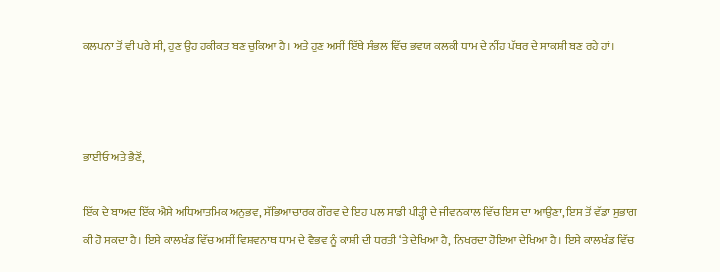ਕਲਪਨਾ ਤੋਂ ਵੀ ਪਰੇ ਸੀ, ਹੁਣ ਉਹ ਹਕੀਕਤ ਬਣ ਚੁਕਿਆ ਹੈ। ਅਤੇ ਹੁਣ ਅਸੀਂ ਇੱਥੇ ਸੰਭਲ ਵਿੱਚ ਭਵਯ ਕਲਕੀ ਧਾਮ ਦੇ ਨੀਂਹ ਪੱਥਰ ਦੇ ਸਾਕਸ਼ੀ ਬਣ ਰਹੇ ਹਾਂ।



ਭਾਈਓ ਅਤੇ ਭੈਣੋਂ,

ਇੱਕ ਦੇ ਬਾਅਦ ਇੱਕ ਐਸੇ ਅਧਿਆਤਮਿਕ ਅਨੁਭਵ, ਸੱਭਿਆਚਾਰਕ ਗੌਰਵ ਦੇ ਇਹ ਪਲ ਸਾਡੀ ਪੀੜ੍ਹੀ ਦੇ ਜੀਵਨਕਾਲ ਵਿੱਚ ਇਸ ਦਾ ਆਉਣਾ, ਇਸ ਤੋਂ ਵੱਡਾ ਸੁਭਾਗ ਕੀ ਹੋ ਸਕਦਾ ਹੈ। ਇਸੇ ਕਾਲਖੰਡ ਵਿੱਚ ਅਸੀਂ ਵਿਸ਼ਵਨਾਥ ਧਾਮ ਦੇ ਵੈਭਵ ਨੂੰ ਕਾਸ਼ੀ ਦੀ ਧਰਤੀ ‘ਤੇ ਦੇਖਿਆ ਹੈ, ਨਿਖਰਦਾ ਹੋਇਆ ਦੇਖਿਆ ਹੈ। ਇਸੇ ਕਾਲਖੰਡ ਵਿੱਚ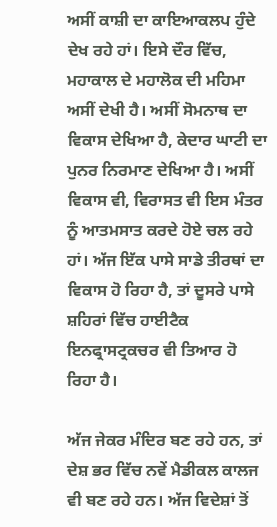ਅਸੀਂ ਕਾਸ਼ੀ ਦਾ ਕਾਇਆਕਲਪ ਹੁੰਦੇ ਦੇਖ ਰਹੇ ਹਾਂ। ਇਸੇ ਦੌਰ ਵਿੱਚ, ਮਹਾਕਾਲ ਦੇ ਮਹਾਲੋਕ ਦੀ ਮਹਿਮਾ ਅਸੀਂ ਦੇਖੀ ਹੈ। ਅਸੀਂ ਸੋਮਨਾਥ ਦਾ ਵਿਕਾਸ ਦੇਖਿਆ ਹੈ, ਕੇਦਾਰ ਘਾਟੀ ਦਾ ਪੁਨਰ ਨਿਰਮਾਣ ਦੇਖਿਆ ਹੈ। ਅਸੀਂ ਵਿਕਾਸ ਵੀ, ਵਿਰਾਸਤ ਵੀ ਇਸ ਮੰਤਰ ਨੂੰ ਆਤਮਸਾਤ ਕਰਦੇ ਹੋਏ ਚਲ ਰਹੇ ਹਾਂ। ਅੱਜ ਇੱਕ ਪਾਸੇ ਸਾਡੇ ਤੀਰਥਾਂ ਦਾ ਵਿਕਾਸ ਹੋ ਰਿਹਾ ਹੈ, ਤਾਂ ਦੂਸਰੇ ਪਾਸੇ ਸ਼ਹਿਰਾਂ ਵਿੱਚ ਹਾਈਟੈਕ ਇਨਫ੍ਰਾਸਟ੍ਰਕਚਰ ਵੀ ਤਿਆਰ ਹੋ ਰਿਹਾ ਹੈ।

ਅੱਜ ਜੇਕਰ ਮੰਦਿਰ ਬਣ ਰਹੇ ਹਨ, ਤਾਂ ਦੇਸ਼ ਭਰ ਵਿੱਚ ਨਵੇਂ ਮੈਡੀਕਲ ਕਾਲਜ ਵੀ ਬਣ ਰਹੇ ਹਨ। ਅੱਜ ਵਿਦੇਸ਼ਾਂ ਤੋਂ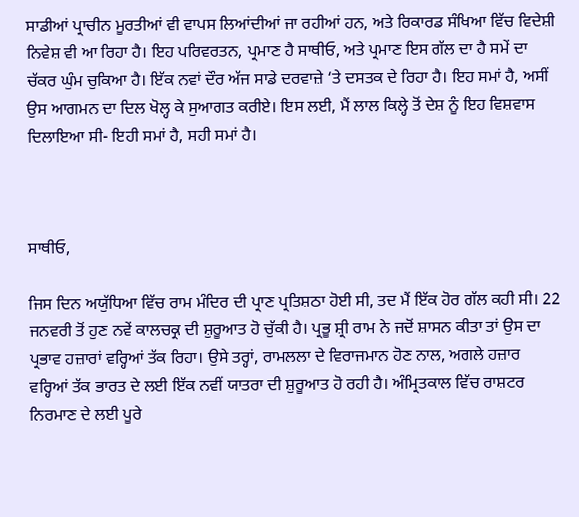ਸਾਡੀਆਂ ਪ੍ਰਾਚੀਨ ਮੂਰਤੀਆਂ ਵੀ ਵਾਪਸ ਲਿਆਂਦੀਆਂ ਜਾ ਰਹੀਆਂ ਹਨ, ਅਤੇ ਰਿਕਾਰਡ ਸੰਖਿਆ ਵਿੱਚ ਵਿਦੇਸ਼ੀ ਨਿਵੇਸ਼ ਵੀ ਆ ਰਿਹਾ ਹੈ। ਇਹ ਪਰਿਵਰਤਨ, ਪ੍ਰਮਾਣ ਹੈ ਸਾਥੀਓ, ਅਤੇ ਪ੍ਰਮਾਣ ਇਸ ਗੱਲ ਦਾ ਹੈ ਸਮੇਂ ਦਾ ਚੱਕਰ ਘੁੰਮ ਚੁਕਿਆ ਹੈ। ਇੱਕ ਨਵਾਂ ਦੌਰ ਅੱਜ ਸਾਡੇ ਦਰਵਾਜ਼ੇ ‘ਤੇ ਦਸਤਕ ਦੇ ਰਿਹਾ ਹੈ। ਇਹ ਸਮਾਂ ਹੈ, ਅਸੀਂ ਉਸ ਆਗਮਨ ਦਾ ਦਿਲ ਖੋਲ੍ਹ ਕੇ ਸੁਆਗਤ ਕਰੀਏ। ਇਸ ਲਈ, ਮੈਂ ਲਾਲ ਕਿਲ੍ਹੇ ਤੋਂ ਦੇਸ਼ ਨੂੰ ਇਹ ਵਿਸ਼ਵਾਸ ਦਿਲਾਇਆ ਸੀ- ਇਹੀ ਸਮਾਂ ਹੈ, ਸਹੀ ਸਮਾਂ ਹੈ।



ਸਾਥੀਓ,

ਜਿਸ ਦਿਨ ਅਯੁੱਧਿਆ ਵਿੱਚ ਰਾਮ ਮੰਦਿਰ ਦੀ ਪ੍ਰਾਣ ਪ੍ਰਤਿਸ਼ਠਾ ਹੋਈ ਸੀ, ਤਦ ਮੈਂ ਇੱਕ ਹੋਰ ਗੱਲ ਕਹੀ ਸੀ। 22 ਜਨਵਰੀ ਤੋਂ ਹੁਣ ਨਵੇਂ ਕਾਲਚਕ੍ਰ ਦੀ ਸ਼ੁਰੂਆਤ ਹੋ ਚੁੱਕੀ ਹੈ। ਪ੍ਰਭੂ ਸ਼੍ਰੀ ਰਾਮ ਨੇ ਜਦੋਂ ਸ਼ਾਸਨ ਕੀਤਾ ਤਾਂ ਉਸ ਦਾ ਪ੍ਰਭਾਵ ਹਜ਼ਾਰਾਂ ਵਰ੍ਹਿਆਂ ਤੱਕ ਰਿਹਾ। ਉਸੇ ਤਰ੍ਹਾਂ, ਰਾਮਲਲਾ ਦੇ ਵਿਰਾਜਮਾਨ ਹੋਣ ਨਾਲ, ਅਗਲੇ ਹਜ਼ਾਰ ਵਰ੍ਹਿਆਂ ਤੱਕ ਭਾਰਤ ਦੇ ਲਈ ਇੱਕ ਨਵੀਂ ਯਾਤਰਾ ਦੀ ਸ਼ੁਰੂਆਤ ਹੋ ਰਹੀ ਹੈ। ਅੰਮ੍ਰਿਤਕਾਲ ਵਿੱਚ ਰਾਸ਼ਟਰ ਨਿਰਮਾਣ ਦੇ ਲਈ ਪੂਰੇ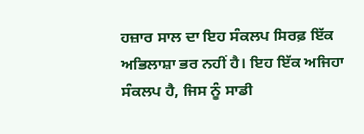ਹਜ਼ਾਰ ਸਾਲ ਦਾ ਇਹ ਸੰਕਲਪ ਸਿਰਫ਼ ਇੱਕ ਅਭਿਲਾਸ਼ਾ ਭਰ ਨਹੀਂ ਹੈ। ਇਹ ਇੱਕ ਅਜਿਹਾ ਸੰਕਲਪ ਹੈ, ਜਿਸ ਨੂੰ ਸਾਡੀ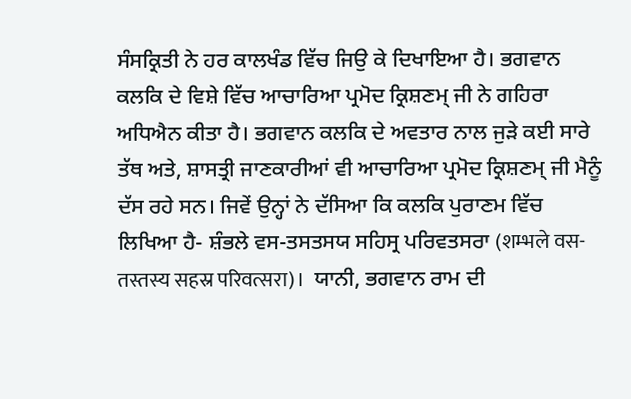ਸੰਸਕ੍ਰਿਤੀ ਨੇ ਹਰ ਕਾਲਖੰਡ ਵਿੱਚ ਜਿਉ ਕੇ ਦਿਖਾਇਆ ਹੈ। ਭਗਵਾਨ ਕਲਕਿ ਦੇ ਵਿਸ਼ੇ ਵਿੱਚ ਆਚਾਰਿਆ ਪ੍ਰਮੋਦ ਕ੍ਰਿਸ਼ਣਮ੍ ਜੀ ਨੇ ਗਹਿਰਾ ਅਧਿਐਨ ਕੀਤਾ ਹੈ। ਭਗਵਾਨ ਕਲਕਿ ਦੇ ਅਵਤਾਰ ਨਾਲ ਜੁੜੇ ਕਈ ਸਾਰੇ ਤੱਥ ਅਤੇ, ਸ਼ਾਸਤ੍ਰੀ ਜਾਣਕਾਰੀਆਂ ਵੀ ਆਚਾਰਿਆ ਪ੍ਰਮੋਦ ਕ੍ਰਿਸ਼ਣਮ੍ ਜੀ ਮੈਨੂੰ ਦੱਸ ਰਹੇ ਸਨ। ਜਿਵੇਂ ਉਨ੍ਹਾਂ ਨੇ ਦੱਸਿਆ ਕਿ ਕਲਕਿ ਪੁਰਾਣਮ ਵਿੱਚ ਲਿਖਿਆ ਹੈ- ਸ਼ੰਭਲੇ ਵਸ-ਤਸਤਸਯ ਸਹਿਸ੍ਰ ਪਰਿਵਤਸਰਾ (शम्भले वस-तस्तस्य सहस्र परिवत्सरा)।  ਯਾਨੀ, ਭਗਵਾਨ ਰਾਮ ਦੀ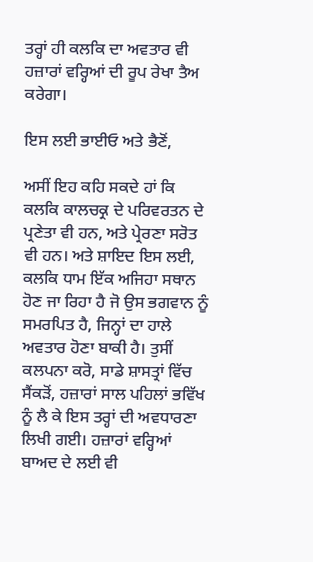ਤਰ੍ਹਾਂ ਹੀ ਕਲਕਿ ਦਾ ਅਵਤਾਰ ਵੀ ਹਜ਼ਾਰਾਂ ਵਰ੍ਹਿਆਂ ਦੀ ਰੂਪ ਰੇਖਾ ਤੈਅ ਕਰੇਗਾ।

ਇਸ ਲਈ ਭਾਈਓ ਅਤੇ ਭੈਣੋਂ,

ਅਸੀਂ ਇਹ ਕਹਿ ਸਕਦੇ ਹਾਂ ਕਿ ਕਲਕਿ ਕਾਲਚਕ੍ਰ ਦੇ ਪਰਿਵਰਤਨ ਦੇ ਪ੍ਰਣੇਤਾ ਵੀ ਹਨ, ਅਤੇ ਪ੍ਰੇਰਣਾ ਸਰੋਤ ਵੀ ਹਨ। ਅਤੇ ਸ਼ਾਇਦ ਇਸ ਲਈ, ਕਲਕਿ ਧਾਮ ਇੱਕ ਅਜਿਹਾ ਸਥਾਨ ਹੋਣ ਜਾ ਰਿਹਾ ਹੈ ਜੋ ਉਸ ਭਗਵਾਨ ਨੂੰ ਸਮਰਪਿਤ ਹੈ, ਜਿਨ੍ਹਾਂ ਦਾ ਹਾਲੇ ਅਵਤਾਰ ਹੋਣਾ ਬਾਕੀ ਹੈ। ਤੁਸੀਂ ਕਲਪਨਾ ਕਰੋ, ਸਾਡੇ ਸ਼ਾਸਤ੍ਰਾਂ ਵਿੱਚ ਸੈਂਕੜੋਂ, ਹਜ਼ਾਰਾਂ ਸਾਲ ਪਹਿਲਾਂ ਭਵਿੱਖ ਨੂੰ ਲੈ ਕੇ ਇਸ ਤਰ੍ਹਾਂ ਦੀ ਅਵਧਾਰਣਾ ਲਿਖੀ ਗਈ। ਹਜ਼ਾਰਾਂ ਵਰ੍ਹਿਆਂ ਬਾਅਦ ਦੇ ਲਈ ਵੀ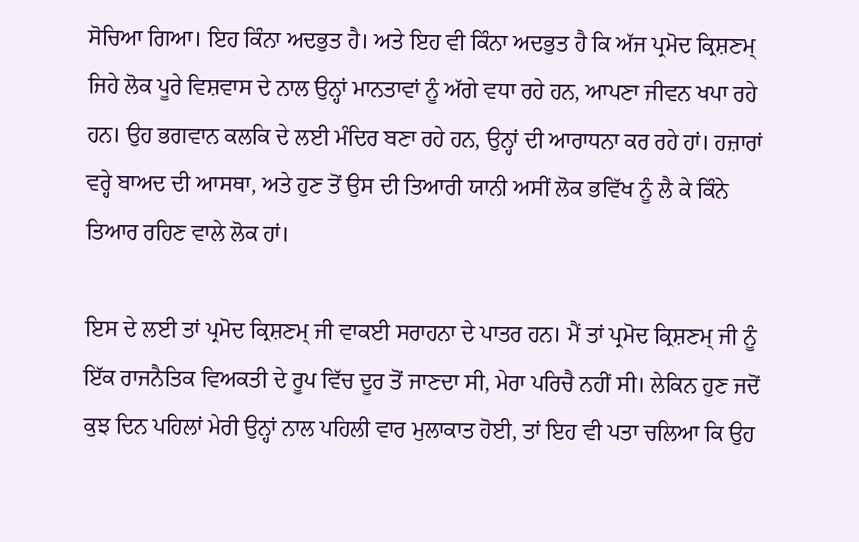ਸੋਚਿਆ ਗਿਆ। ਇਹ ਕਿੰਨਾ ਅਦਭੁਤ ਹੈ। ਅਤੇ ਇਹ ਵੀ ਕਿੰਨਾ ਅਦਭੁਤ ਹੈ ਕਿ ਅੱਜ ਪ੍ਰਮੋਦ ਕ੍ਰਿਸ਼ਣਮ੍ ਜਿਹੇ ਲੋਕ ਪੂਰੇ ਵਿਸ਼ਵਾਸ ਦੇ ਨਾਲ ਉਨ੍ਹਾਂ ਮਾਨਤਾਵਾਂ ਨੂੰ ਅੱਗੇ ਵਧਾ ਰਹੇ ਹਨ, ਆਪਣਾ ਜੀਵਨ ਖਪਾ ਰਹੇ ਹਨ। ਉਹ ਭਗਵਾਨ ਕਲਕਿ ਦੇ ਲਈ ਮੰਦਿਰ ਬਣਾ ਰਹੇ ਹਨ, ਉਨ੍ਹਾਂ ਦੀ ਆਰਾਧਨਾ ਕਰ ਰਹੇ ਹਾਂ। ਹਜ਼ਾਰਾਂ ਵਰ੍ਹੇ ਬਾਅਦ ਦੀ ਆਸਥਾ, ਅਤੇ ਹੁਣ ਤੋਂ ਉਸ ਦੀ ਤਿਆਰੀ ਯਾਨੀ ਅਸੀਂ ਲੋਕ ਭਵਿੱਖ ਨੂੰ ਲੈ ਕੇ ਕਿੰਨੇ ਤਿਆਰ ਰਹਿਣ ਵਾਲੇ ਲੋਕ ਹਾਂ।

ਇਸ ਦੇ ਲਈ ਤਾਂ ਪ੍ਰਮੋਦ ਕ੍ਰਿਸ਼ਣਮ੍ ਜੀ ਵਾਕਈ ਸਰਾਹਨਾ ਦੇ ਪਾਤਰ ਹਨ। ਮੈਂ ਤਾਂ ਪ੍ਰਮੋਦ ਕ੍ਰਿਸ਼ਣਮ੍ ਜੀ ਨੂੰ ਇੱਕ ਰਾਜਨੈਤਿਕ ਵਿਅਕਤੀ ਦੇ ਰੂਪ ਵਿੱਚ ਦੂਰ ਤੋਂ ਜਾਣਦਾ ਸੀ, ਮੇਰਾ ਪਰਿਚੈ ਨਹੀਂ ਸੀ। ਲੇਕਿਨ ਹੁਣ ਜਦੋਂ ਕੁਝ ਦਿਨ ਪਹਿਲਾਂ ਮੇਰੀ ਉਨ੍ਹਾਂ ਨਾਲ ਪਹਿਲੀ ਵਾਰ ਮੁਲਾਕਾਤ ਹੋਈ, ਤਾਂ ਇਹ ਵੀ ਪਤਾ ਚਲਿਆ ਕਿ ਉਹ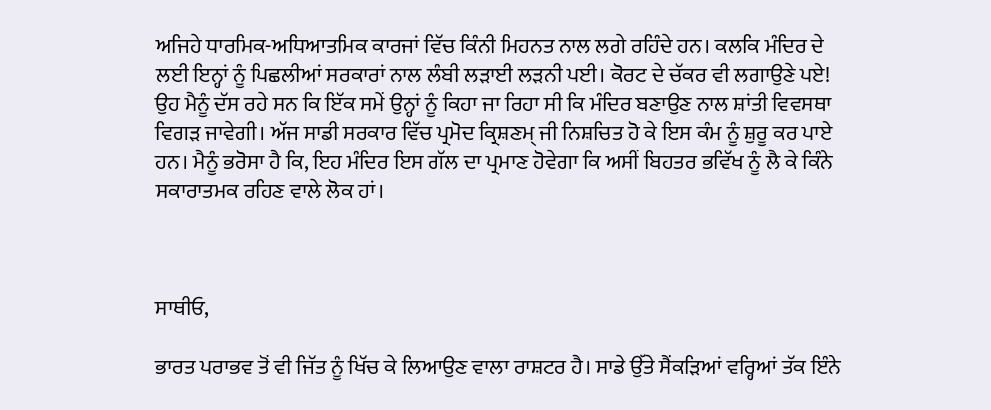ਅਜਿਹੇ ਧਾਰਮਿਕ-ਅਧਿਆਤਮਿਕ ਕਾਰਜਾਂ ਵਿੱਚ ਕਿੰਨੀ ਮਿਹਨਤ ਨਾਲ ਲਗੇ ਰਹਿੰਦੇ ਹਨ। ਕਲਕਿ ਮੰਦਿਰ ਦੇ ਲਈ ਇਨ੍ਹਾਂ ਨੂੰ ਪਿਛਲੀਆਂ ਸਰਕਾਰਾਂ ਨਾਲ ਲੰਬੀ ਲੜਾਈ ਲੜਨੀ ਪਈ। ਕੋਰਟ ਦੇ ਚੱਕਰ ਵੀ ਲਗਾਉਣੇ ਪਏ! ਉਹ ਮੈਨੂੰ ਦੱਸ ਰਹੇ ਸਨ ਕਿ ਇੱਕ ਸਮੇਂ ਉਨ੍ਹਾਂ ਨੂੰ ਕਿਹਾ ਜਾ ਰਿਹਾ ਸੀ ਕਿ ਮੰਦਿਰ ਬਣਾਉਣ ਨਾਲ ਸ਼ਾਂਤੀ ਵਿਵਸਥਾ ਵਿਗੜ ਜਾਵੇਗੀ। ਅੱਜ ਸਾਡੀ ਸਰਕਾਰ ਵਿੱਚ ਪ੍ਰਮੋਦ ਕ੍ਰਿਸ਼ਣਮ੍ ਜੀ ਨਿਸ਼ਚਿਤ ਹੋ ਕੇ ਇਸ ਕੰਮ ਨੂੰ ਸ਼ੁਰੂ ਕਰ ਪਾਏ ਹਨ। ਮੈਨੂੰ ਭਰੋਸਾ ਹੈ ਕਿ, ਇਹ ਮੰਦਿਰ ਇਸ ਗੱਲ ਦਾ ਪ੍ਰਮਾਣ ਹੋਵੇਗਾ ਕਿ ਅਸੀਂ ਬਿਹਤਰ ਭਵਿੱਖ ਨੂੰ ਲੈ ਕੇ ਕਿੰਨੇ ਸਕਾਰਾਤਮਕ ਰਹਿਣ ਵਾਲੇ ਲੋਕ ਹਾਂ।



ਸਾਥੀਓ,

ਭਾਰਤ ਪਰਾਭਵ ਤੋਂ ਵੀ ਜਿੱਤ ਨੂੰ ਖਿੱਚ ਕੇ ਲਿਆਉਣ ਵਾਲਾ ਰਾਸ਼ਟਰ ਹੈ। ਸਾਡੇ ਉੱਤੇ ਸੈਂਕੜਿਆਂ ਵਰ੍ਹਿਆਂ ਤੱਕ ਇੰਨੇ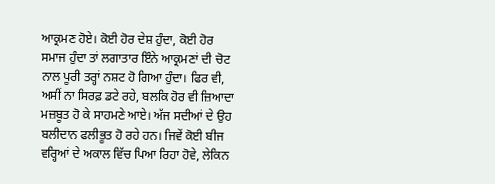ਆਕ੍ਰਮਣ ਹੋਏ। ਕੋਈ ਹੋਰ ਦੇਸ਼ ਹੁੰਦਾ, ਕੋਈ ਹੋਰ ਸਮਾਜ ਹੁੰਦਾ ਤਾਂ ਲਗਾਤਾਰ ਇੰਨੇ ਆਕ੍ਰਮਣਾਂ ਦੀ ਚੋਟ ਨਾਲ ਪੂਰੀ ਤਰ੍ਹਾਂ ਨਸ਼ਟ ਹੋ ਗਿਆ ਹੁੰਦਾ। ਫਿਰ ਵੀ, ਅਸੀਂ ਨਾ ਸਿਰਫ਼ ਡਟੇ ਰਹੇ, ਬਲਕਿ ਹੋਰ ਵੀ ਜ਼ਿਆਦਾ ਮਜ਼ਬੂਤ ਹੋ ਕੇ ਸਾਹਮਣੇ ਆਏ। ਅੱਜ ਸਦੀਆਂ ਦੇ ਉਹ ਬਲੀਦਾਨ ਫਲੀਭੂਤ ਹੋ ਰਹੇ ਹਨ। ਜਿਵੇਂ ਕੋਈ ਬੀਜ ਵਰ੍ਹਿਆਂ ਦੇ ਅਕਾਲ ਵਿੱਚ ਪਿਆ ਰਿਹਾ ਹੋਵੇ, ਲੇਕਿਨ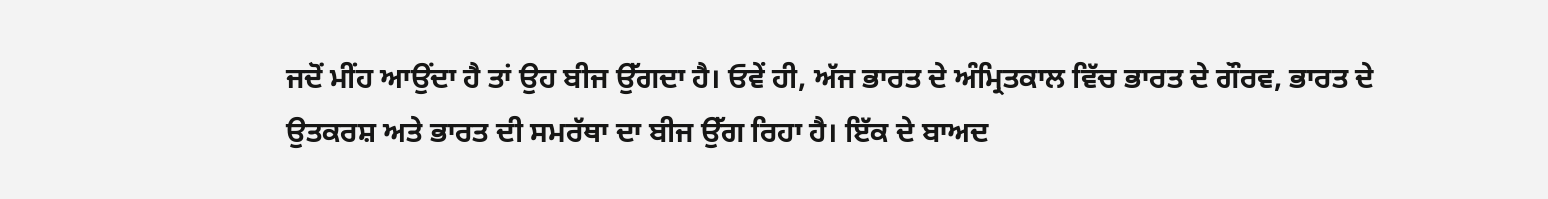ਜਦੋਂ ਮੀਂਹ ਆਉਂਦਾ ਹੈ ਤਾਂ ਉਹ ਬੀਜ ਉੱਗਦਾ ਹੈ। ਓਵੇਂ ਹੀ, ਅੱਜ ਭਾਰਤ ਦੇ ਅੰਮ੍ਰਿਤਕਾਲ ਵਿੱਚ ਭਾਰਤ ਦੇ ਗੌਰਵ, ਭਾਰਤ ਦੇ ਉਤਕਰਸ਼ ਅਤੇ ਭਾਰਤ ਦੀ ਸਮਰੱਥਾ ਦਾ ਬੀਜ ਉੱਗ ਰਿਹਾ ਹੈ। ਇੱਕ ਦੇ ਬਾਅਦ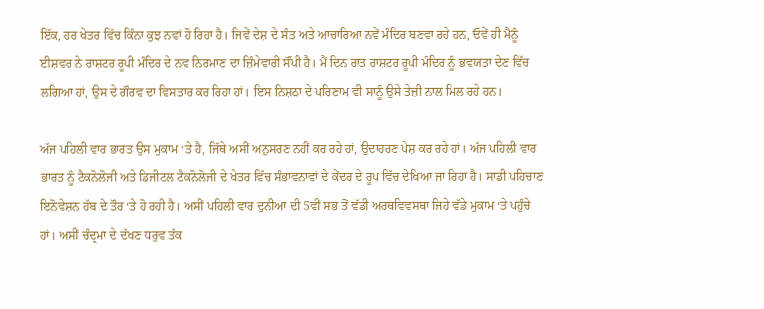ਇੱਕ, ਹਰ ਖੇਤਰ ਵਿੱਚ ਕਿੰਨਾ ਕੁਝ ਨਵਾਂ ਹੋ ਰਿਹਾ ਹੈ। ਜਿਵੇਂ ਦੇਸ਼ ਦੇ ਸੰਤ ਅਤੇ ਆਚਾਰਿਆ ਨਵੇਂ ਮੰਦਿਰ ਬਣਵਾ ਰਹੇ ਹਨ, ਓਵੇਂ ਹੀ ਮੈਨੂੰ ਈਸ਼ਵਰ ਨੇ ਰਾਸ਼ਟਰ ਰੂਪੀ ਮੰਦਿਰ ਦੇ ਨਵ ਨਿਰਮਾਣ ਦਾ ਜ਼ਿੰਮੇਵਾਰੀ ਸੌਂਪੀ ਹੈ। ਮੈਂ ਦਿਨ ਰਾਤ ਰਾਸ਼ਟਰ ਰੂਪੀ ਮੰਦਿਰ ਨੂੰ ਭਵਯਤਾ ਦੇਣ ਵਿੱਚ ਲਗਿਆ ਹਾਂ, ਉਸ ਦੇ ਗੌਰਵ ਦਾ ਵਿਸਤਾਰ ਕਰ ਰਿਹਾ ਹਾਂ। ਇਸ ਨਿਸ਼ਠਾ ਦੇ ਪਰਿਣਾਮ ਵੀ ਸਾਨੂੰ ਉਸੇ ਤੇਜ਼ੀ ਨਾਲ ਮਿਲ ਰਹੇ ਹਨ।

ਅੱਜ ਪਹਿਲੀ ਵਾਰ ਭਾਰਤ ਉਸ ਮੁਕਾਮ ‘ਤੇ ਹੈ, ਜਿੱਥੇ ਅਸੀਂ ਅਨੁਸਰਣ ਨਹੀਂ ਕਰ ਰਹੇ ਹਾਂ, ਉਦਾਹਰਣ ਪੇਸ਼ ਕਰ ਰਹੇ ਹਾਂ। ਅੱਜ ਪਹਿਲੀ ਵਾਰ ਭਾਰਤ ਨੂੰ ਟੈਕਨੋਲੋਜੀ ਅਤੇ ਡਿਜੀਟਲ ਟੈਕਨੋਲੋਜੀ ਦੇ ਖੇਤਰ ਵਿੱਚ ਸੰਭਾਵਨਾਵਾਂ ਦੇ ਕੇਂਦਰ ਦੇ ਰੂਪ ਵਿੱਚ ਦੇਖਿਆ ਜਾ ਰਿਹਾ ਹੈ। ਸਾਡੀ ਪਹਿਚਾਣ ਇਨੋਵੇਸ਼ਨ ਹੱਬ ਦੇ ਤੌਰ ‘ਤੇ ਹੋ ਰਹੀ ਹੈ। ਅਸੀਂ ਪਹਿਲੀ ਵਾਰ ਦੁਨੀਆ ਦੀ 5ਵੀਂ ਸਭ ਤੋਂ ਵੱਡੀ ਅਰਥਵਿਵਸਥਾ ਜਿਹੇ ਵੱਡੇ ਮੁਕਾਮ ‘ਤੇ ਪਹੁੰਚੇ ਹਾਂ। ਅਸੀਂ ਚੰਦ੍ਰਮਾ ਦੇ ਦੱਖਣ ਧਰੁਵ ਤੱਕ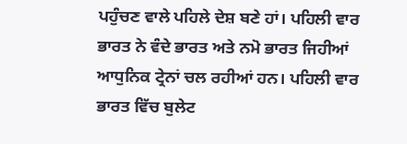ਪਹੁੰਚਣ ਵਾਲੇ ਪਹਿਲੇ ਦੇਸ਼ ਬਣੇ ਹਾਂ। ਪਹਿਲੀ ਵਾਰ ਭਾਰਤ ਨੇ ਵੰਦੇ ਭਾਰਤ ਅਤੇ ਨਮੋ ਭਾਰਤ ਜਿਹੀਆਂ ਆਧੁਨਿਕ ਟ੍ਰੇਨਾਂ ਚਲ ਰਹੀਆਂ ਹਨ। ਪਹਿਲੀ ਵਾਰ ਭਾਰਤ ਵਿੱਚ ਬੁਲੇਟ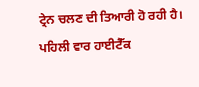ਟ੍ਰੇਨ ਚਲਣ ਦੀ ਤਿਆਰੀ ਹੋ ਰਹੀ ਹੈ। ਪਹਿਲੀ ਵਾਰ ਹਾਈਟੈੱਕ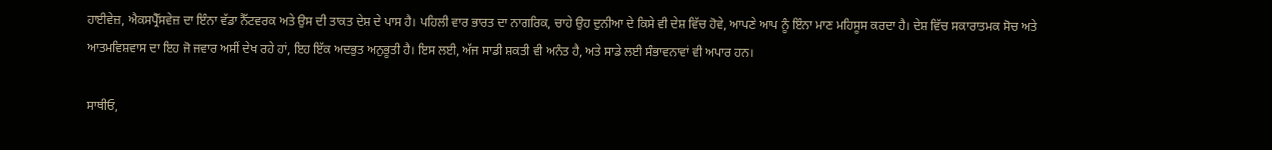ਹਾਈਵੇਜ਼, ਐਕਸਪ੍ਰੈੱਸਵੇਜ਼ ਦਾ ਇੰਨਾ ਵੱਡਾ ਨੈੱਟਵਰਕ ਅਤੇ ਉਸ ਦੀ ਤਾਕਤ ਦੇਸ਼ ਦੇ ਪਾਸ ਹੈ। ਪਹਿਲੀ ਵਾਰ ਭਾਰਤ ਦਾ ਨਾਗਰਿਕ, ਚਾਹੇ ਉਹ ਦੁਨੀਆ ਦੇ ਕਿਸੇ ਵੀ ਦੇਸ਼ ਵਿੱਚ ਹੋਵੇ, ਆਪਣੇ ਆਪ ਨੂੰ ਇੰਨਾ ਮਾਣ ਮਹਿਸੂਸ ਕਰਦਾ ਹੈ। ਦੇਸ਼ ਵਿੱਚ ਸਕਾਰਾਤਮਕ ਸੋਚ ਅਤੇ ਆਤਮਵਿਸ਼ਵਾਸ ਦਾ ਇਹ ਜੋ ਜਵਾਰ ਅਸੀਂ ਦੇਖ ਰਹੇ ਹਾਂ, ਇਹ ਇੱਕ ਅਦਭੁਤ ਅਨੁਭੂਤੀ ਹੈ। ਇਸ ਲਈ, ਅੱਜ ਸਾਡੀ ਸ਼ਕਤੀ ਵੀ ਅਨੰਤ ਹੈ, ਅਤੇ ਸਾਡੇ ਲਈ ਸੰਭਾਵਨਾਵਾਂ ਵੀ ਅਪਾਰ ਹਨ।

ਸਾਥੀਓ,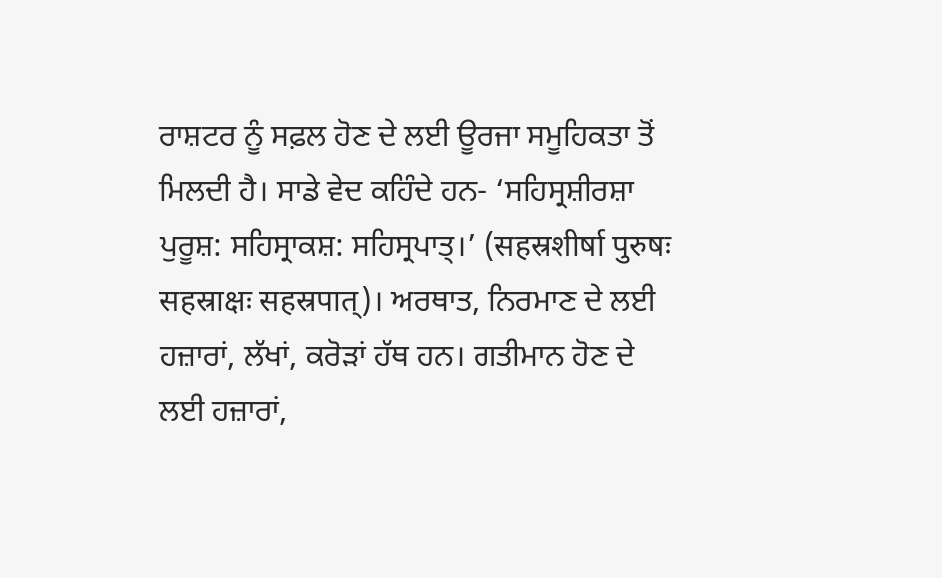ਰਾਸ਼ਟਰ ਨੂੰ ਸਫ਼ਲ ਹੋਣ ਦੇ ਲਈ ਊਰਜਾ ਸਮੂਹਿਕਤਾ ਤੋਂ ਮਿਲਦੀ ਹੈ। ਸਾਡੇ ਵੇਦ ਕਹਿੰਦੇ ਹਨ- ‘ਸਹਿਸ੍ਰਸ਼ੀਰਸ਼ਾ ਪੁਰੂਸ਼: ਸਹਿਸ੍ਰਾਕਸ਼: ਸਹਿਸ੍ਰਪਾਤ੍।’ (सहस्रशीर्षा पुरुषः सहस्राक्षः सहस्रपात्)। ਅਰਥਾਤ, ਨਿਰਮਾਣ ਦੇ ਲਈ ਹਜ਼ਾਰਾਂ, ਲੱਖਾਂ, ਕਰੋੜਾਂ ਹੱਥ ਹਨ। ਗਤੀਮਾਨ ਹੋਣ ਦੇ ਲਈ ਹਜ਼ਾਰਾਂ,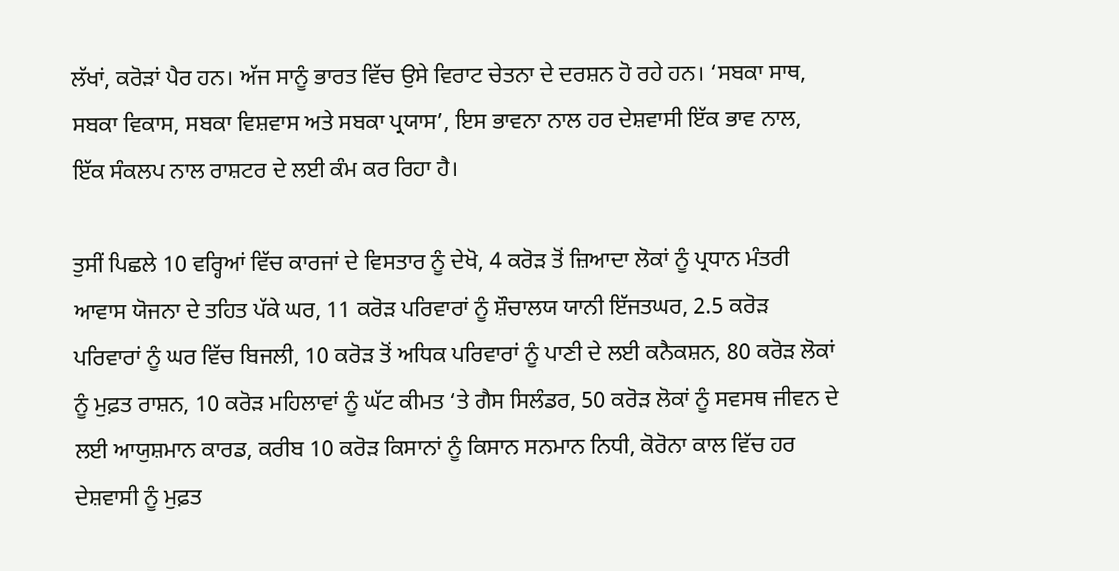ਲੱਖਾਂ, ਕਰੋੜਾਂ ਪੈਰ ਹਨ। ਅੱਜ ਸਾਨੂੰ ਭਾਰਤ ਵਿੱਚ ਉਸੇ ਵਿਰਾਟ ਚੇਤਨਾ ਦੇ ਦਰਸ਼ਨ ਹੋ ਰਹੇ ਹਨ। ‘ਸਬਕਾ ਸਾਥ, ਸਬਕਾ ਵਿਕਾਸ, ਸਬਕਾ ਵਿਸ਼ਵਾਸ ਅਤੇ ਸਬਕਾ ਪ੍ਰਯਾਸ’, ਇਸ ਭਾਵਨਾ ਨਾਲ ਹਰ ਦੇਸ਼ਵਾਸੀ ਇੱਕ ਭਾਵ ਨਾਲ, ਇੱਕ ਸੰਕਲਪ ਨਾਲ ਰਾਸ਼ਟਰ ਦੇ ਲਈ ਕੰਮ ਕਰ ਰਿਹਾ ਹੈ।

ਤੁਸੀਂ ਪਿਛਲੇ 10 ਵਰ੍ਹਿਆਂ ਵਿੱਚ ਕਾਰਜਾਂ ਦੇ ਵਿਸਤਾਰ ਨੂੰ ਦੇਖੋ, 4 ਕਰੋੜ ਤੋਂ ਜ਼ਿਆਦਾ ਲੋਕਾਂ ਨੂੰ ਪ੍ਰਧਾਨ ਮੰਤਰੀ ਆਵਾਸ ਯੋਜਨਾ ਦੇ ਤਹਿਤ ਪੱਕੇ ਘਰ, 11 ਕਰੋੜ ਪਰਿਵਾਰਾਂ ਨੂੰ ਸ਼ੌਚਾਲਯ ਯਾਨੀ ਇੱਜਤਘਰ, 2.5 ਕਰੋੜ ਪਰਿਵਾਰਾਂ ਨੂੰ ਘਰ ਵਿੱਚ ਬਿਜਲੀ, 10 ਕਰੋੜ ਤੋਂ ਅਧਿਕ ਪਰਿਵਾਰਾਂ ਨੂੰ ਪਾਣੀ ਦੇ ਲਈ ਕਨੈਕਸ਼ਨ, 80 ਕਰੋੜ ਲੋਕਾਂ ਨੂੰ ਮੁਫ਼ਤ ਰਾਸ਼ਨ, 10 ਕਰੋੜ ਮਹਿਲਾਵਾਂ ਨੂੰ ਘੱਟ ਕੀਮਤ ‘ਤੇ ਗੈਸ ਸਿਲੰਡਰ, 50 ਕਰੋੜ ਲੋਕਾਂ ਨੂੰ ਸਵਸਥ ਜੀਵਨ ਦੇ ਲਈ ਆਯੁਸ਼ਮਾਨ ਕਾਰਡ, ਕਰੀਬ 10 ਕਰੋੜ ਕਿਸਾਨਾਂ ਨੂੰ ਕਿਸਾਨ ਸਨਮਾਨ ਨਿਧੀ, ਕੋਰੋਨਾ ਕਾਲ ਵਿੱਚ ਹਰ ਦੇਸ਼ਵਾਸੀ ਨੂੰ ਮੁਫ਼ਤ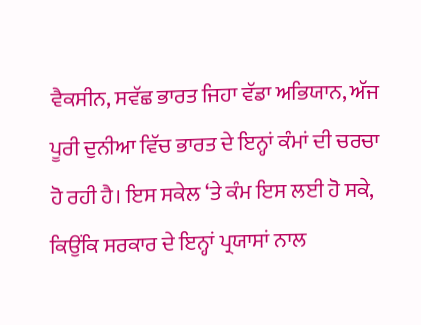ਵੈਕਸੀਨ, ਸਵੱਛ ਭਾਰਤ ਜਿਹਾ ਵੱਡਾ ਅਭਿਯਾਨ, ਅੱਜ ਪੂਰੀ ਦੁਨੀਆ ਵਿੱਚ ਭਾਰਤ ਦੇ ਇਨ੍ਹਾਂ ਕੰਮਾਂ ਦੀ ਚਰਚਾ ਹੋ ਰਹੀ ਹੈ। ਇਸ ਸਕੇਲ ‘ਤੇ ਕੰਮ ਇਸ ਲਈ ਹੋ ਸਕੇ, ਕਿਉਂਕਿ ਸਰਕਾਰ ਦੇ ਇਨ੍ਹਾਂ ਪ੍ਰਯਾਸਾਂ ਨਾਲ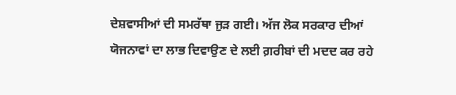ਦੇਸ਼ਵਾਸੀਆਂ ਦੀ ਸਮਰੱਥਾ ਜੁੜ ਗਈ। ਅੱਜ ਲੋਕ ਸਰਕਾਰ ਦੀਆਂ ਯੋਜਨਾਵਾਂ ਦਾ ਲਾਭ ਦਿਵਾਉਣ ਦੇ ਲਈ ਗ਼ਰੀਬਾਂ ਦੀ ਮਦਦ ਕਰ ਰਹੇ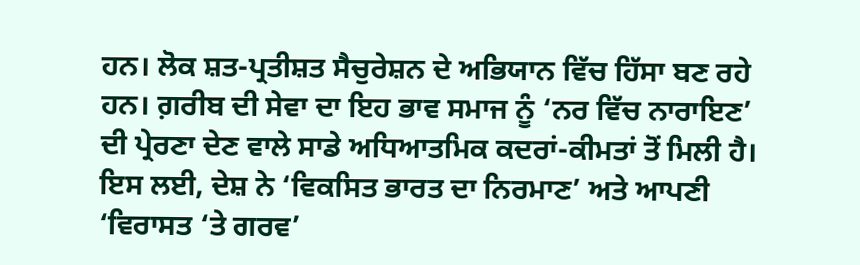ਹਨ। ਲੋਕ ਸ਼ਤ-ਪ੍ਰਤੀਸ਼ਤ ਸੈਚੁਰੇਸ਼ਨ ਦੇ ਅਭਿਯਾਨ ਵਿੱਚ ਹਿੱਸਾ ਬਣ ਰਹੇ ਹਨ। ਗ਼ਰੀਬ ਦੀ ਸੇਵਾ ਦਾ ਇਹ ਭਾਵ ਸਮਾਜ ਨੂੰ ‘ਨਰ ਵਿੱਚ ਨਾਰਾਇਣ’ ਦੀ ਪ੍ਰੇਰਣਾ ਦੇਣ ਵਾਲੇ ਸਾਡੇ ਅਧਿਆਤਮਿਕ ਕਦਰਾਂ-ਕੀਮਤਾਂ ਤੋਂ ਮਿਲੀ ਹੈ। ਇਸ ਲਈ, ਦੇਸ਼ ਨੇ ‘ਵਿਕਸਿਤ ਭਾਰਤ ਦਾ ਨਿਰਮਾਣ’ ਅਤੇ ਆਪਣੀ ‘ਵਿਰਾਸਤ ‘ਤੇ ਗਰਵ’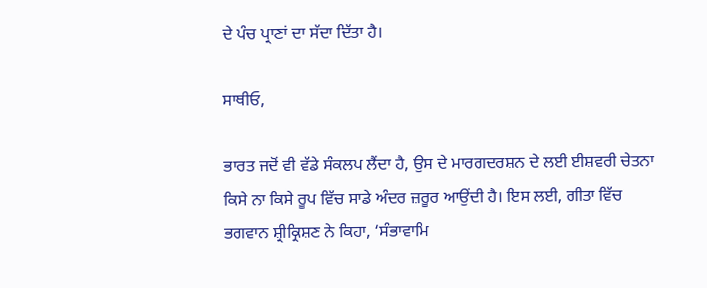ਦੇ ਪੰਚ ਪ੍ਰਾਣਾਂ ਦਾ ਸੱਦਾ ਦਿੱਤਾ ਹੈ।

ਸਾਥੀਓ,

ਭਾਰਤ ਜਦੋਂ ਵੀ ਵੱਡੇ ਸੰਕਲਪ ਲੈਂਦਾ ਹੈ, ਉਸ ਦੇ ਮਾਰਗਦਰਸ਼ਨ ਦੇ ਲਈ ਈਸ਼ਵਰੀ ਚੇਤਨਾ ਕਿਸੇ ਨਾ ਕਿਸੇ ਰੂਪ ਵਿੱਚ ਸਾਡੇ ਅੰਦਰ ਜ਼ਰੂਰ ਆਉਂਦੀ ਹੈ। ਇਸ ਲਈ, ਗੀਤਾ ਵਿੱਚ ਭਗਵਾਨ ਸ਼੍ਰੀਕ੍ਰਿਸ਼ਣ ਨੇ ਕਿਹਾ, ‘ਸੰਭਾਵਾਮਿ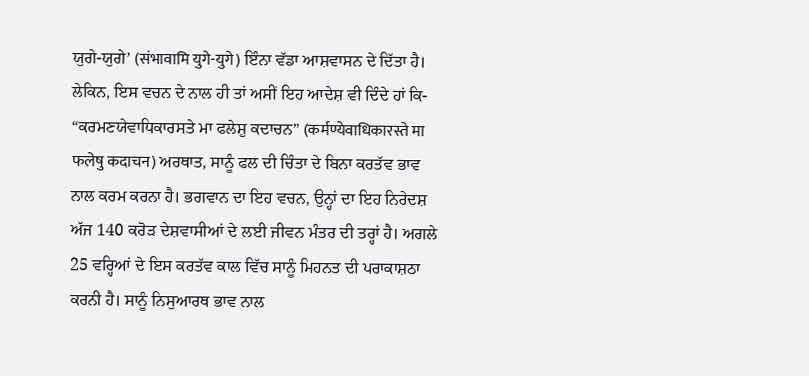ਯੁਗੇ-ਯੁਗੇ’ (संभावामि युगे-युगे) ਇੰਨਾ ਵੱਡਾ ਆਸ਼ਵਾਸਨ ਦੇ ਦਿੱਤਾ ਹੈ। ਲੇਕਿਨ, ਇਸ ਵਚਨ ਦੇ ਨਾਲ ਹੀ ਤਾਂ ਅਸੀਂ ਇਹ ਆਦੇਸ਼ ਵੀ ਦਿੰਦੇ ਹਾਂ ਕਿ- “ਕਰਮਣਯੇਵਾਧਿਕਾਰਸਤੇ ਮਾ ਫਲੇਸ਼ੁ ਕਦਾਚਨ” (कर्मण्येवाधिकारस्ते मा फलेषु कदाचन) ਅਰਥਾਤ, ਸਾਨੂੰ ਫਲ ਦੀ ਚਿੰਤਾ ਦੇ ਬਿਨਾ ਕਰਤੱਵ ਭਾਵ ਨਾਲ ਕਰਮ ਕਰਨਾ ਹੈ। ਭਗਵਾਨ ਦਾ ਇਹ ਵਚਨ, ਉਨ੍ਹਾਂ ਦਾ ਇਹ ਨਿਰੇਦਸ਼ ਅੱਜ 140 ਕਰੋੜ ਦੇਸ਼ਵਾਸੀਆਂ ਦੇ ਲਈ ਜੀਵਨ ਮੰਤਰ ਦੀ ਤਰ੍ਹਾਂ ਹੈ। ਅਗਲੇ 25 ਵਰ੍ਹਿਆਂ ਦੇ ਇਸ ਕਰਤੱਵ ਕਾਲ ਵਿੱਚ ਸਾਨੂੰ ਮਿਹਨਤ ਦੀ ਪਰਾਕਾਸ਼ਠਾ ਕਰਨੀ ਹੈ। ਸਾਨੂੰ ਨਿਸੁਆਰਥ ਭਾਵ ਨਾਲ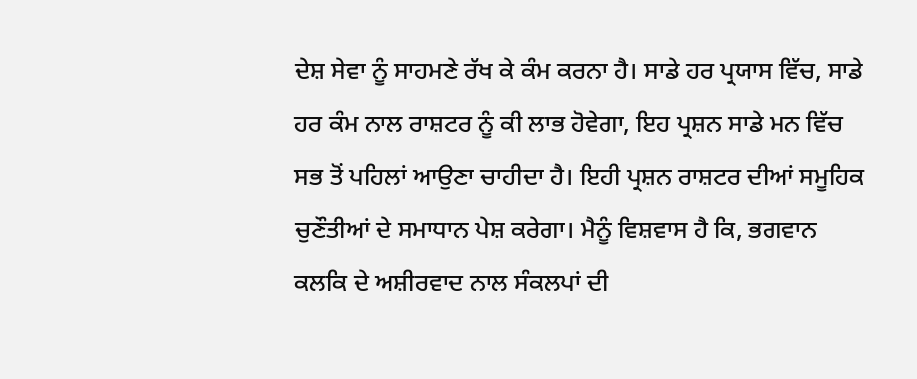ਦੇਸ਼ ਸੇਵਾ ਨੂੰ ਸਾਹਮਣੇ ਰੱਖ ਕੇ ਕੰਮ ਕਰਨਾ ਹੈ। ਸਾਡੇ ਹਰ ਪ੍ਰਯਾਸ ਵਿੱਚ, ਸਾਡੇ ਹਰ ਕੰਮ ਨਾਲ ਰਾਸ਼ਟਰ ਨੂੰ ਕੀ ਲਾਭ ਹੋਵੇਗਾ, ਇਹ ਪ੍ਰਸ਼ਨ ਸਾਡੇ ਮਨ ਵਿੱਚ ਸਭ ਤੋਂ ਪਹਿਲਾਂ ਆਉਣਾ ਚਾਹੀਦਾ ਹੈ। ਇਹੀ ਪ੍ਰਸ਼ਨ ਰਾਸ਼ਟਰ ਦੀਆਂ ਸਮੂਹਿਕ ਚੁਣੌਤੀਆਂ ਦੇ ਸਮਾਧਾਨ ਪੇਸ਼ ਕਰੇਗਾ। ਮੈਨੂੰ ਵਿਸ਼ਵਾਸ ਹੈ ਕਿ, ਭਗਵਾਨ ਕਲਕਿ ਦੇ ਅਸ਼ੀਰਵਾਦ ਨਾਲ ਸੰਕਲਪਾਂ ਦੀ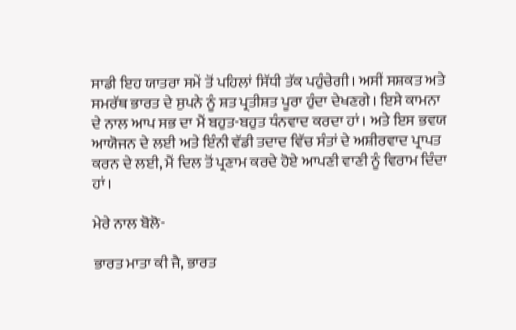ਸਾਡੀ ਇਹ ਯਾਤਰਾ ਸਮੇਂ ਤੋਂ ਪਹਿਲਾਂ ਸਿੱਧੀ ਤੱਕ ਪਹੁੰਚੇਗੀ। ਅਸੀਂ ਸਸ਼ਕਤ ਅਤੇ ਸਮਰੱਥ ਭਾਰਤ ਦੇ ਸੁਪਨੇ ਨੂੰ ਸ਼ਤ ਪ੍ਰਤੀਸ਼ਤ ਪੂਰਾ ਹੁੰਦਾ ਦੇਖਣਗੇ। ਇਸੇ ਕਾਮਨਾ ਦੇ ਨਾਲ ਆਪ ਸਭ ਦਾ ਮੈਂ ਬਹੁਤ-ਬਹੁਤ ਧੰਨਵਾਦ ਕਰਦਾ ਹਾਂ। ਅਤੇ ਇਸ ਭਵਯ ਆਯੋਜਨ ਦੇ ਲਈ ਅਤੇ ਇੰਨੀ ਵੱਡੀ ਤਦਾਦ ਵਿੱਚ ਸੰਤਾਂ ਦੇ ਅਸ਼ੀਰਵਾਦ ਪ੍ਰਾਪਤ ਕਰਨ ਦੇ ਲਈ, ਮੈਂ ਦਿਲ ਤੋਂ ਪ੍ਰਣਾਮ ਕਰਦੇ ਹੋਏ ਆਪਣੀ ਵਾਣੀ ਨੂੰ ਵਿਰਾਮ ਦਿੰਦਾ ਹਾਂ।

ਮੇਰੇ ਨਾਲ ਬੋਲੋ-

ਭਾਰਤ ਮਾਤਾ ਕੀ ਜੈ, ਭਾਰਤ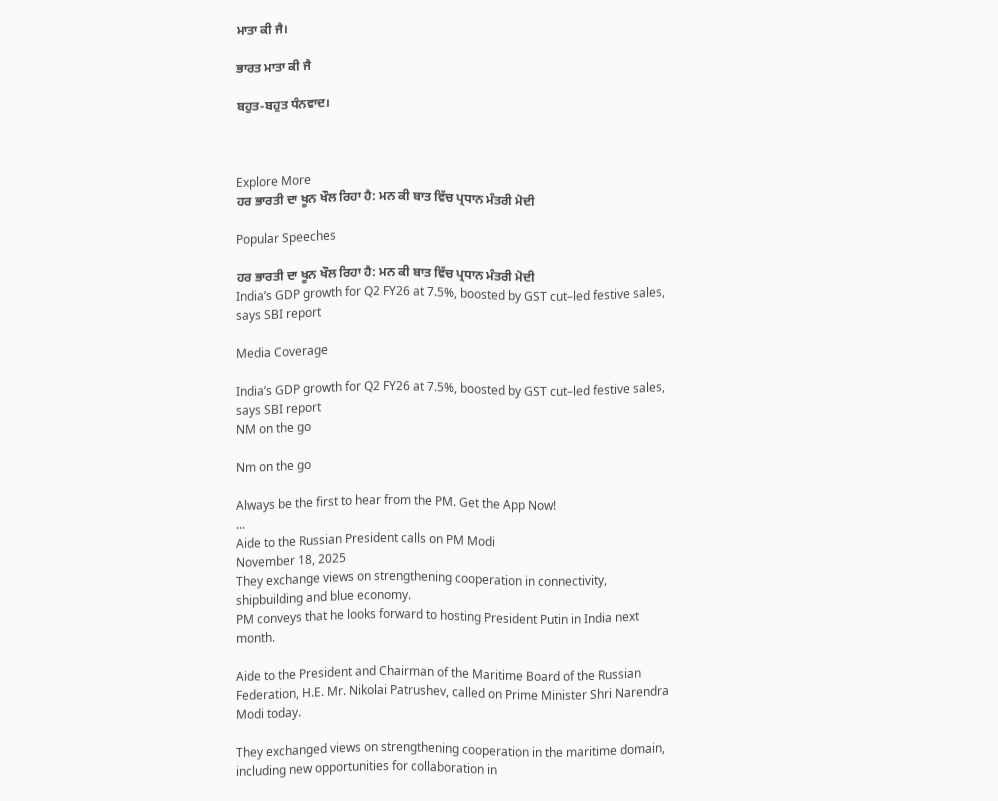ਮਾਤਾ ਕੀ ਜੈ।

ਭਾਰਤ ਮਾਤਾ ਕੀ ਜੈ

ਬਹੁਤ-ਬਹੁਤ ਧੰਨਵਾਦ।



Explore More
ਹਰ ਭਾਰਤੀ ਦਾ ਖੂਨ ਖੌਲ ਰਿਹਾ ਹੈ: ਮਨ ਕੀ ਬਾਤ ਵਿੱਚ ਪ੍ਰਧਾਨ ਮੰਤਰੀ ਮੋਦੀ

Popular Speeches

ਹਰ ਭਾਰਤੀ ਦਾ ਖੂਨ ਖੌਲ ਰਿਹਾ ਹੈ: ਮਨ ਕੀ ਬਾਤ ਵਿੱਚ ਪ੍ਰਧਾਨ ਮੰਤਰੀ ਮੋਦੀ
India’s GDP growth for Q2 FY26 at 7.5%, boosted by GST cut–led festive sales, says SBI report

Media Coverage

India’s GDP growth for Q2 FY26 at 7.5%, boosted by GST cut–led festive sales, says SBI report
NM on the go

Nm on the go

Always be the first to hear from the PM. Get the App Now!
...
Aide to the Russian President calls on PM Modi
November 18, 2025
They exchange views on strengthening cooperation in connectivity, shipbuilding and blue economy.
PM conveys that he looks forward to hosting President Putin in India next month.

Aide to the President and Chairman of the Maritime Board of the Russian Federation, H.E. Mr. Nikolai Patrushev, called on Prime Minister Shri Narendra Modi today.

They exchanged views on strengthening cooperation in the maritime domain, including new opportunities for collaboration in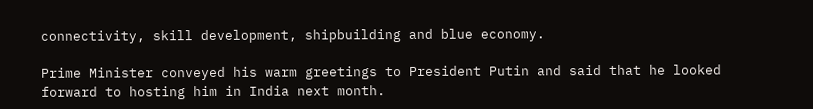connectivity, skill development, shipbuilding and blue economy.

Prime Minister conveyed his warm greetings to President Putin and said that he looked forward to hosting him in India next month.